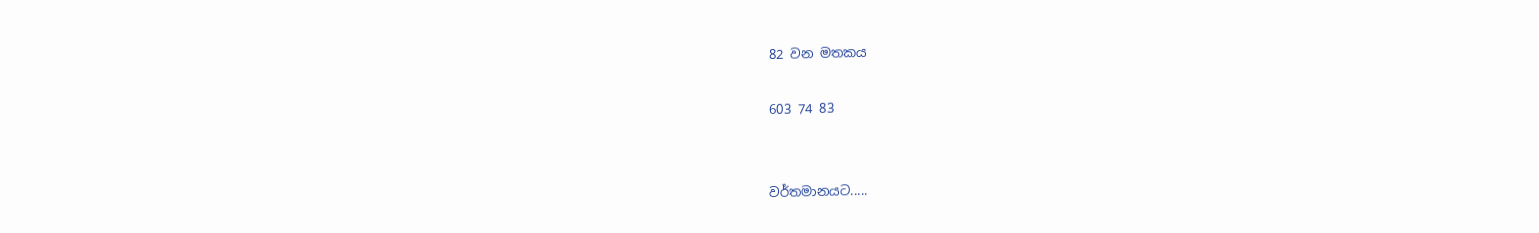82 වන මතකය

603 74 83


වර්තමානයට.....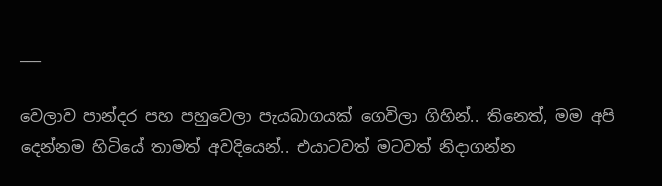___

වෙලාව පාන්දර පහ පහුවෙලා පැයබාගයක් ගෙවිලා ගිහින්.. තිනෙත්, මම අපි දෙන්නම හිටියේ තාමත් අවදියෙන්.. එයාටවත් මටවත් නිදාගන්න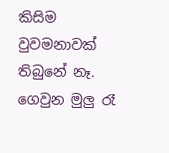කිසිම වුවමනාවක් තිබුනේ නෑ. ගෙවුන මුලු රෑ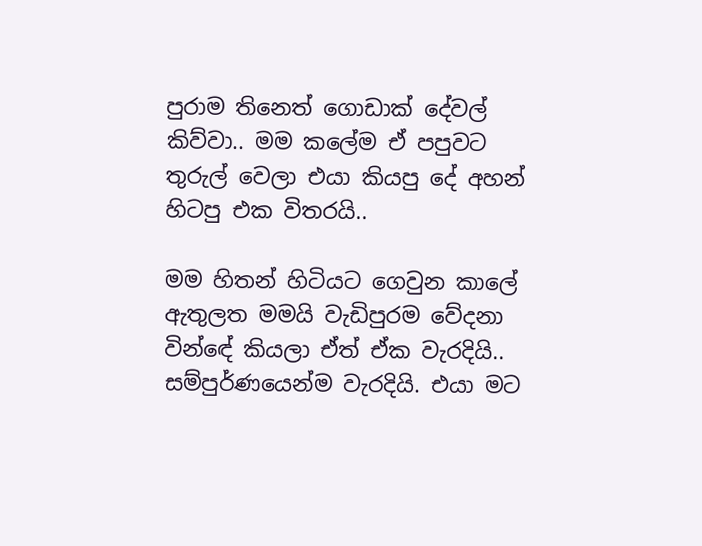පුරාම තිනෙත් ගොඩාක් දේවල් කිව්වා.. මම කලේම ඒ පපුවට තුරුල් වෙලා එයා කියපු දේ අහන් හිටපු එක විතරයි..

මම හිතන් හිටියට ගෙවුන කාලේ ඇතුලත මමයි වැඩිපුරම වේදනා වින්ඳේ කියලා ඒත් ඒක වැරදියි.. සම්පුර්ණයෙන්ම වැරදියි. එයා මට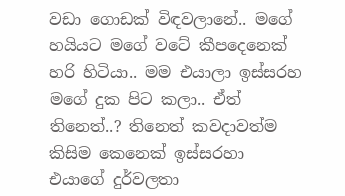වඩා ගොඩක් විඳවලානේ.. මගේ හයියට මගේ වටේ කීපදෙනෙක් හරි හිටියා.. මම එයාලා ඉස්සරහ මගේ දුක පිට කලා.. ඒත් තිනෙත්..? තිනෙත් කවදාවත්ම කිසිම කෙනෙක් ඉස්සරහා එයාගේ දුර්වලතා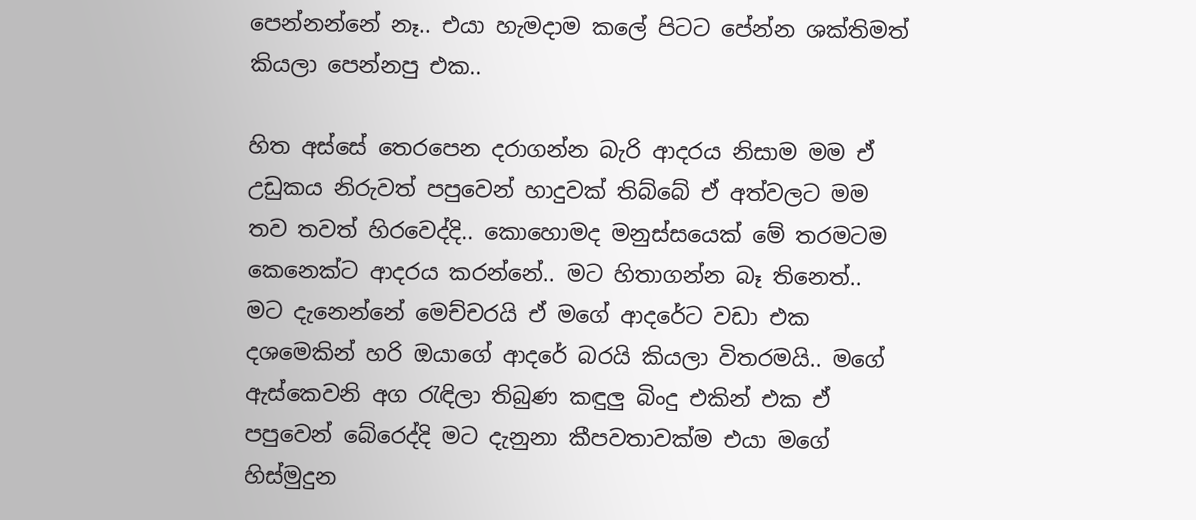පෙන්නන්නේ නෑ.. එයා හැමදාම කලේ පිටට පේන්න ශක්තිමත් කියලා පෙන්නපු එක..

හිත අස්සේ තෙරපෙන දරාගන්න බැරි ආදරය නිසාම මම ඒ උඩුකය නිරුවත් පපුවෙන් හාදුවක් තිබ්බේ ඒ අත්වලට මම තව තවත් හිරවෙද්දි.. කොහොමද මනුස්සයෙක් මේ තරමටම කෙනෙක්ට ආදරය කරන්නේ.. මට හිතාගන්න බෑ තිනෙත්.. මට දැනෙන්නේ මෙච්චරයි ඒ මගේ ආදරේට වඩා එක දශමෙකින් හරි ඔයාගේ ආදරේ බරයි කියලා විතරමයි.. මගේ ඇස්කෙවනි අග රැඳිලා තිබුණ කඳුලු බිංදු එකින් එක ඒ පපුවෙන් බේරෙද්දි මට දැනුනා කීපවතාවක්ම එයා මගේ හිස්මුදුන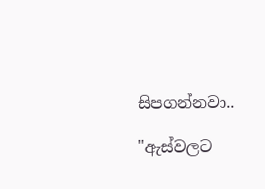සිපගන්නවා..

"ඇස්වලට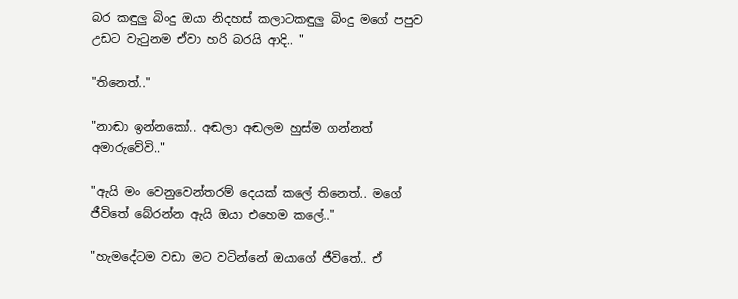බර කඳුලු බිංදු ඔයා නිදහස් කලාටකඳුලු බිංදු මගේ පපුව උඩට වැටුනම ඒවා හරි බරයි ආදි.. "

"තිනෙත්.."

"නාඬා ඉන්නකෝ.. අඬලා අඬලම හුස්ම ගන්නත් අමාරුවේවි.."

"ඇයි මං වෙනුවෙන්තරම් දෙයක් කලේ තිනෙත්.. මගේ ජීවිතේ බේරන්න ඇයි ඔයා එහෙම කලේ.."

"හැමදේටම වඩා මට වටින්නේ ඔයාගේ ජීවිතේ.. ඒ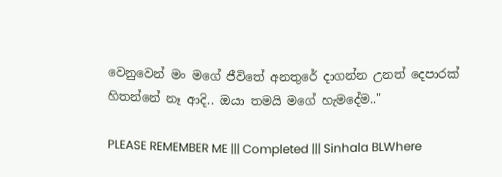වෙනුවෙන් මං මගේ ජීවිතේ අනතුරේ දාගන්න උනත් දෙපාරක් හිතන්නේ නෑ ආදි.. ඔයා තමයි මගේ හැමදේම.."

PLEASE REMEMBER ME ||| Completed ||| Sinhala BLWhere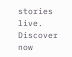stories live. Discover now